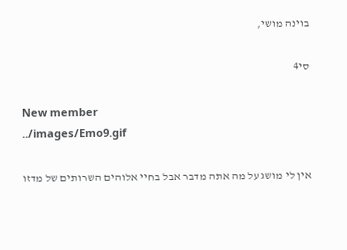בוינה מושי,

סי4

New member
../images/Emo9.gif

אין לי מושג על מה אתה מדבר אבל בחיי אלוהים השרותים של מדזו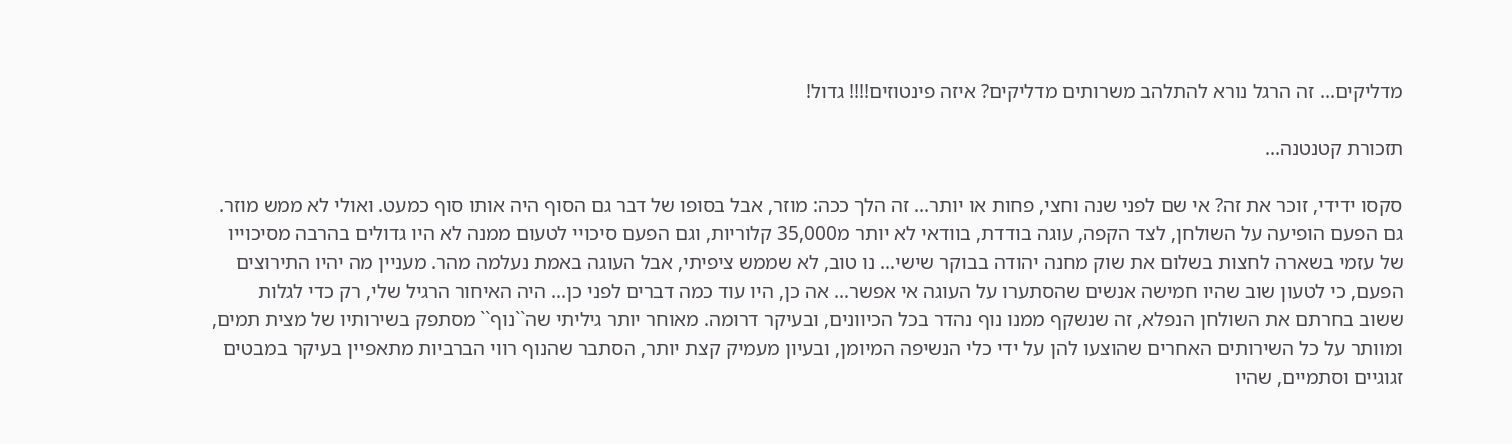מדליקים... זה הרגל נורא להתלהב משרותים מדליקים? איזה פינטוזים!!!! גדול!

תזכורת קטנטנה...

סקסו ידידי, זוכר את זה? אי שם לפני שנה וחצי, פחות או יותר... זה הלך ככה: מוזר, אבל בסופו של דבר גם הסוף היה אותו סוף כמעט. ואולי לא ממש מוזר. גם הפעם הופיעה על השולחן, לצד הקפה, עוגה בודדת, בוודאי לא יותר מ35,000 קלוריות, וגם הפעם סיכויי לטעום ממנה לא היו גדולים בהרבה מסיכוייו של עזמי בשארה לחצות בשלום את שוק מחנה יהודה בבוקר שישי… נו טוב, לא שממש ציפיתי, אבל העוגה באמת נעלמה מהר. מעניין מה יהיו התירוצים הפעם, כי לטעון שוב שהיו חמישה אנשים שהסתערו על העוגה אי אפשר… אה כן, היו עוד כמה דברים לפני כן... היה האיחור הרגיל שלי, רק כדי לגלות ששוב בחרתם את השולחן הנפלא, זה שנשקף ממנו נוף נהדר בכל הכיוונים, ובעיקר דרומה. מאוחר יותר גיליתי שה``נוף`` מסתפק בשירותיו של מצית תמים, ומוותר על כל השירותים האחרים שהוצעו להן על ידי כלי הנשיפה המיומן, ובעיון מעמיק קצת יותר, הסתבר שהנוף רווי הברביות מתאפיין בעיקר במבטים זגוגיים וסתמיים, שהיו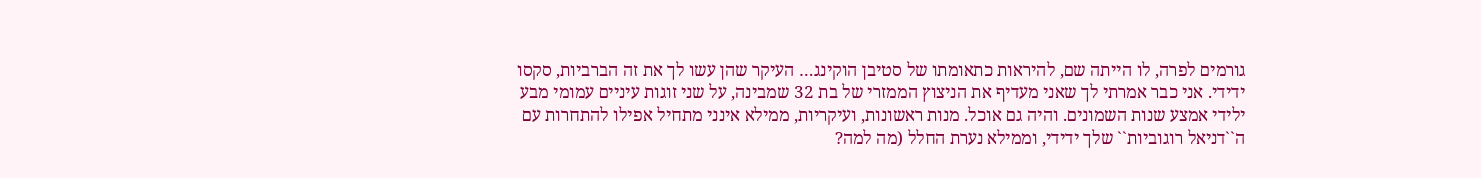גורמים לפרה, לו הייתה שם, להיראות כתאומתו של סטיבן הוקינג… העיקר שהן עשו לך את זה הברביות, סקסו ידידי. אני כבר אמרתי לך שאני מעדיף את הניצוץ הממזרי של בת 32 שמבינה, על שני זוגות עיניים עמומי מבע ילידי אמצע שנות השמונים. והיה גם אוכל. מנות ראשונות, ועיקריות, ממילא אינני מתחיל אפילו להתחרות עם ה``דניאל רוגוביות`` שלך ידידי, וממילא נערת החלל (מה למה?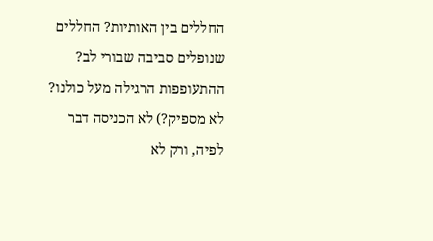החללים בין האותיות? החללים שנופלים סביבה שבורי לב? ההתעופפות הרגילה מעל כולנו? לא מספיק?) לא הכניסה דבר לפיה, ורק לא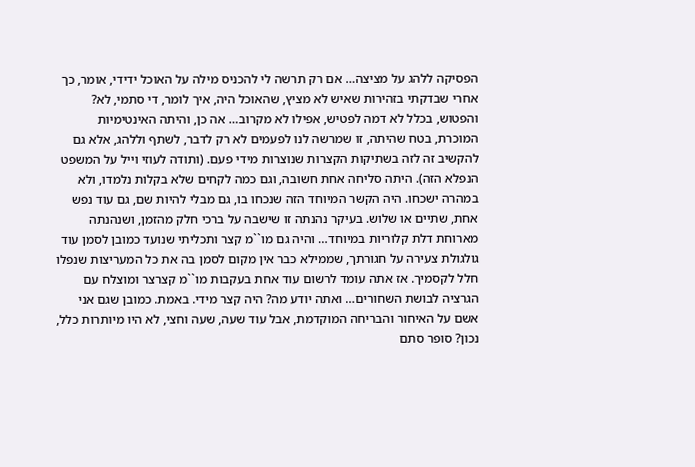הפסיקה ללהג על מציצה… אם רק תרשה לי להכניס מילה על האוכל ידידי, אומר, כך אחרי שבדקתי בזהירות שאיש לא מציץ, שהאוכל היה, איך לומר, די סתמי, לא? והפטוש, בכלל לא דמה לפטיש, אפילו לא מקרוב… אה כן, והיתה האינטימיות המוכרת, בטח שהיתה, זו שמרשה לנו לפעמים לא רק לדבר, לשתף וללהג, אלא גם להקשיב זה לזה בשתיקות הקצרות שנוצרות מידי פעם. (ותודה לעוזי וייל על המשפט הנפלא הזה). היתה סליחה אחת חשובה, וגם כמה לקחים שלא בקלות נלמדו, ולא במהרה ישכחו. היה הקשר המיוחד הזה שנכחו בו, גם מבלי להיות שם, גם עוד נפש אחת, שתיים או שלוש. בעיקר נהנתה זו שישבה על ברכי חלק מהזמן, ושנהנתה מארוחת דלת קלוריות במיוחד… והיה גם מו``מ קצר ותכליתי שנועד כמובן לסמן עוד גולגולת צעירה על חגורתך, שממילא כבר אין מקום לסמן בה את כל המעריצות שנפלו חלל לקסמיך. אז אתה עומד לרשום עוד אחת בעקבות מו``מ קצרצר ומוצלח עם הגרציה לבושת השחורים… ואתה יודע מה? היה קצר מידי. באמת. כמובן שגם אני אשם על האיחור והבריחה המוקדמת, אבל עוד שעה, שעה וחצי, לא היו מיותרות כלל, נכון? סופר סתם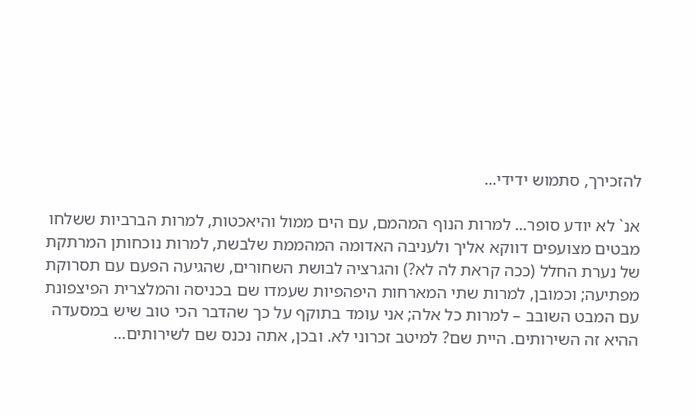להזכירך, סתמוש ידידי...

אנ` לא יודע סופר... למרות הנוף המהמם, עם הים ממול והיאכטות, למרות הברביות ששלחו מבטים מצועפים דווקא אליך ולעניבה האדומה המהממת שלבשת, למרות נוכחותן המרתקת של נערת החלל (ככה קראת לה לא?) והגרציה לבושת השחורים, שהגיעה הפעם עם תסרוקת מפתיעה; וכמובן, למרות שתי המארחות היפהפיות שעמדו שם בכניסה והמלצרית הפיצפונת עם המבט השובב – למרות כל אלה; אני עומד בתוקף על כך שהדבר הכי טוב שיש במסעדה ההיא זה השירותים. היית שם? למיטב זכרוני לא. ובכן, אתה נכנס שם לשירותים…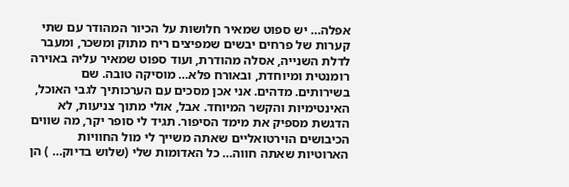אפלה… יש ספוט שמאיר חלושות על הכיור המהודר עם שתי קערות של פרחים יבשים שמפיצים ריח מתוק ומשכר, ומעבר לדלת השנייה, אסלה מהודרת, ועוד ספוט שמאיר עליה באוירה רומנטית ומיוחדת, ובאורח פלא… מוסיקה טובה. שם בשירותים. מדהים. אני אכן מסכים עם הערכותיך לגבי האוכל, האינטימיות והקשר המיוחד. אבל, אולי מתוך צניעות, לא הדגשת מספיק את מימד הסיפור. תגיד לי סופר יקר, מה שווים הכיבושים הוירטואליים שאתה משייך לי מול החוויות הארוטיות שאתה חווה… כל האדומות שלי (שלוש בדיוק… ) הן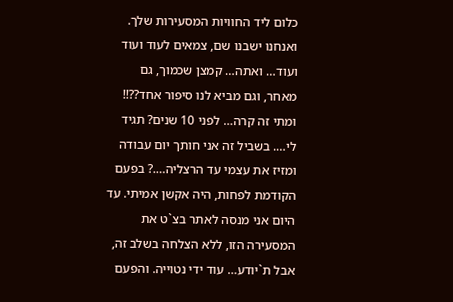כלום ליד החוויות המסעירות שלך. ואנחנו ישבנו שם, צמאים לעוד ועוד ועוד… ואתה… קמצן שכמוך, גם מאחר, וגם מביא לנו סיפור אחד??!! ומתי זה קרה… לפני 10 שנים? תגיד לי…. בשביל זה אני חותך יום עבודה ומזיז את עצמי עד הרצליה….? בפעם הקודמת לפחות, היה אקשן אמיתי. עד היום אני מנסה לאתר בצ`ט את המסעירה הזו, ללא הצלחה בשלב זה, אבל ת`יודע… עוד ידי נטוייה. והפעם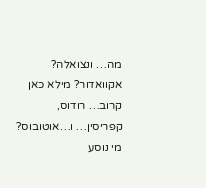מה… ונצואלה? אקוואדור? מילא כאן קרוב… רודוס, קפריסין… ו…אוטובוס? מי נוסע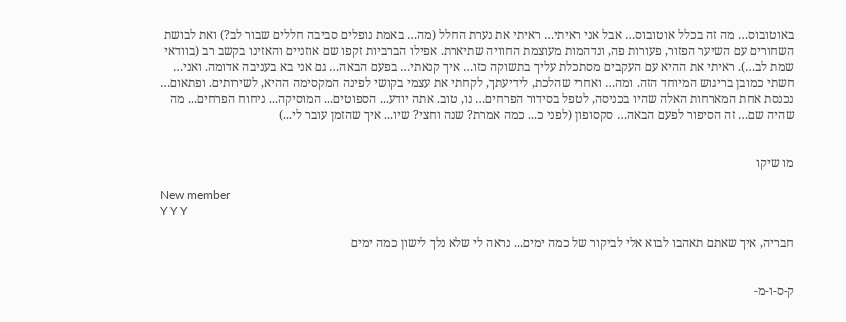באוטובוס… מה זה בכלל אוטובוס… אבל אני ראיתי… ראיתי את נערת החלל (מה… באמת נופלים סביבה חללים שבור לב?) ואת לבושת השחורים עם השיער הפזור, פעורות פה, ונדהמות מעוצמת החוויה שתיארת. אפילו הברביות זקפו שם אוזניים והאזינו בקשב רב (בוודאי שמת לב…). ראיתי את ההיא עם העקבים מסתכלת עליך בתשוקה כזו… איך קנאתי… בפעם הבאה… גם אני בא בעניבה אדומה. ואני… חשתי כמובן בריגוש המיוחד הזה. ומה… ואחרי שהלכת, לידיעתך, לקחתי את עצמי בקושי לפינה המקסימה ההיא, לשירותים. ופתאום… נכנסת אחת המארחות האלה שהיו בכניסה, לטפל בסידור הפרחים… נו, טוב. אתה יודע... הספוטים... המוסיקה... ניחוח הפרחים... מה שהיה שם… זה הסיפור לפעם הבאה… סקסופון (לפני כ... כמה אמרת? שנה וחצי? שיו... איך שהזמן עובר לי...)


מו שיקו

New member
Y Y Y

חבריה, איך שאתם תאהבו לבוא אלי לביקור של כמה ימים... נראה לי שלא נלך לישון כמה ימים


ק-ס-ו-מ-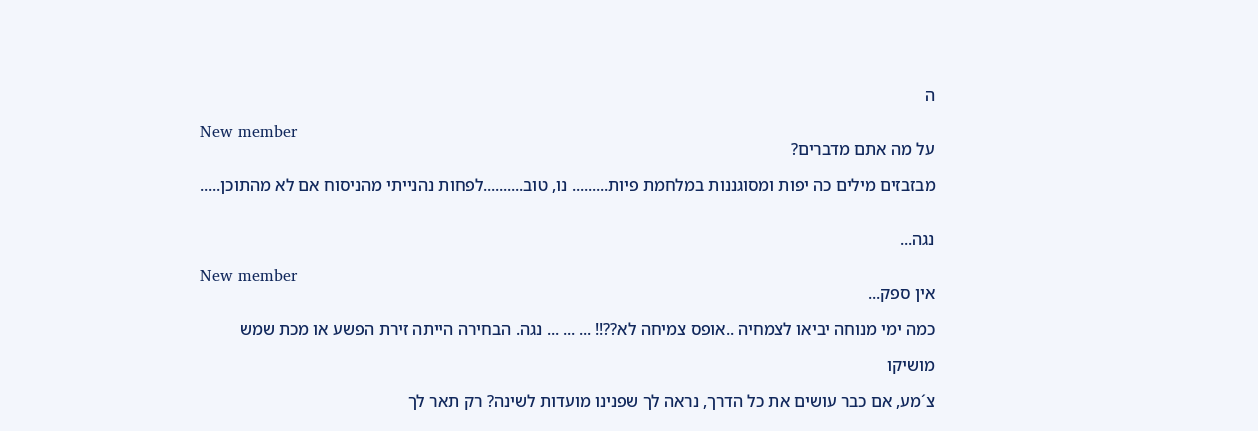ה

New member
על מה אתם מדברים?

מבזבזים מילים כה יפות ומסוגננות במלחמת פיות......... נו, טוב..........לפחות נהנייתי מהניסוח אם לא מהתוכן.....


נגה...

New member
אין ספק...

כמה ימי מנוחה יביאו לצמחיה ..אופס צמיחה לא??!! ... ... ... נגה. הבחירה הייתה זירת הפשע או מכת שמש

מושיקו

צ´מע, אם כבר עושים את כל הדרך, נראה לך שפנינו מועדות לשינה? רק תאר לך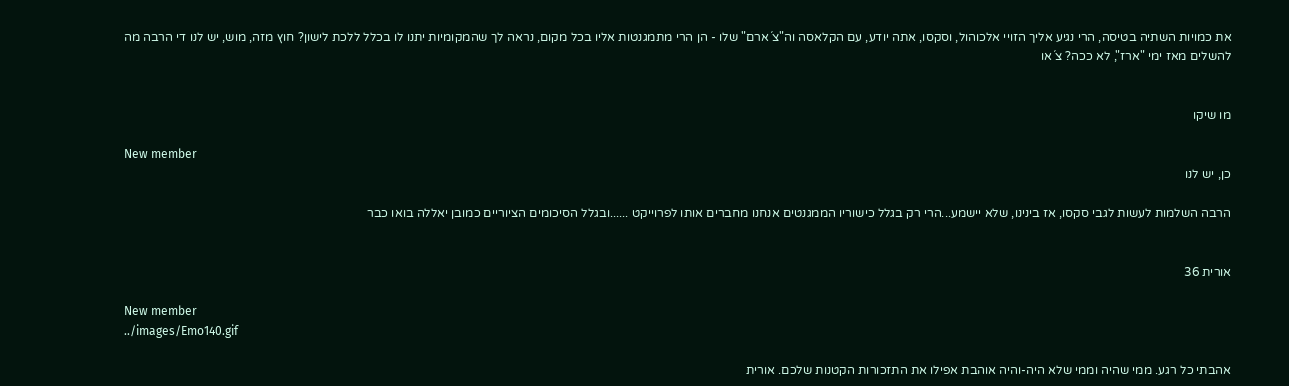את כמויות השתיה בטיסה, הרי נגיע אליך הזויי אלכוהול, וסקסו, אתה יודע, עם הקלאסה וה"צ´ארם" שלו - הן הרי מתמגנטות אליו בכל מקום, נראה לך שהמקומיות יתנו לו בכלל ללכת לישון? חוץ מזה, מוש, יש לנו די הרבה מה להשלים מאז ימי "ארז", לא ככה? צ´או


מו שיקו

New member
כן, יש לנו

הרבה השלמות לעשות לגבי סקסו, אז בינינו, שלא יישמע...הרי רק בגלל כישוריו הממגנטים אנחנו מחברים אותו לפרוייקט ......ובגלל הסיכומים הציוריים כמובן יאללה בואו כבר


אורית 36

New member
../images/Emo140.gif

אהבתי כל רגע. ממי שהיה וממי שלא היה-והיה אוהבת אפילו את התזכורות הקטנות שלכם. אורית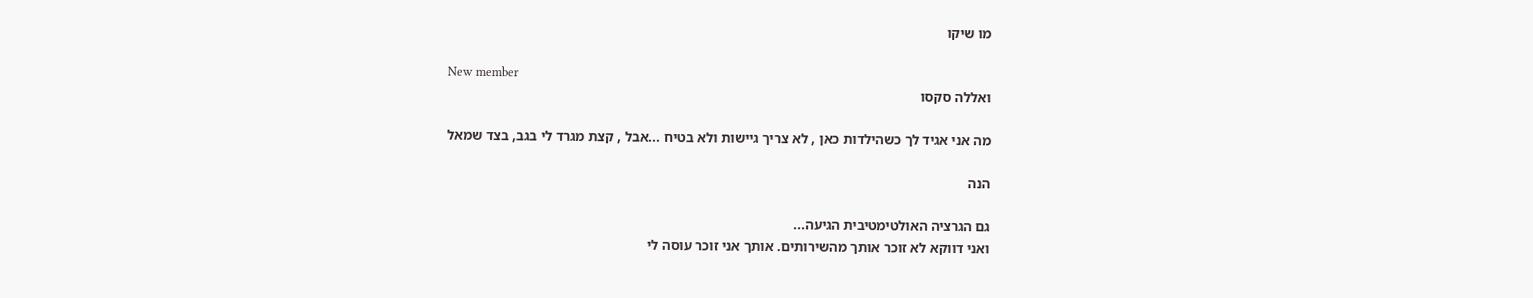מו שיקו

New member
ואללה סקסו

מה אני אגיד לך כשהילדות כאן , לא צריך גיישות ולא בטיח ...אבל , קצת מגרד לי בגב, בצד שמאל

הנה

גם הגרציה האולטימטיבית הגיעה...
ואני דווקא לא זוכר אותך מהשירותים. אותך אני זוכר עוסה לי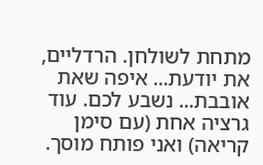מתחת לשולחן. הרדליים, את יודעת... איפה שאת אובבת... נשבע לכם. עוד גרציה אחת (עם סימן קריאה) ואני פותח מוסך.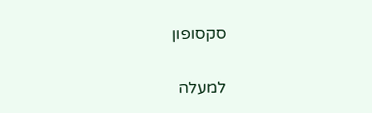סקסופון

למעלה